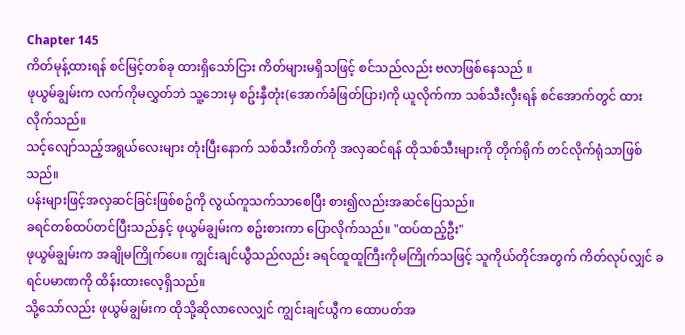Chapter 145
ကိတ်မုန့်ထားရန် စင်မြင့်တစ်ခု ထားရှိသော်ငြား ကိတ်များမရှိသဖြင့် စင်သည်လည်း ဗလာဖြစ်နေသည် ။
ဖုယွမ်ချွမ်းက လက်ကိုမလွှတ်ဘဲ သူ့ဘေးမှ စဥ်းနှီတုံး(အောက်ခံဖြတ်ပြား)ကို ယူလိုက်ကာ သစ်သီးလှီးရန် စင်အောက်တွင် ထားလိုက်သည်။
သင့်လျော်သည့်အရွယ်လေးများ တုံးပြီးနောက် သစ်သီးကိတ်ကို အလှဆင်ရန် ထိုသစ်သီးများကို တိုက်ရိုက် တင်လိုက်ရုံသာဖြစ်သည်။
ပန်းများဖြင့်အလှဆင်ခြင်းဖြစ်စဥ်ကို လွယ်ကူသက်သာစေပြီး စား၍လည်းအဆင်ပြေသည်။
ခရင်တစ်ထပ်တင်ပြီးသည်နှင့် ဖုယွမ်ချွမ်းက စဥ်းစားကာ ပြောလိုက်သည်။ "ထပ်ထည့်ဦး"
ဖုယွမ်ချွမ်းက အချိုမကြိုက်ပေ။ ကျွင်းချင်ယွီသည်လည်း ခရင်ထူထူကြီးကိုမကြိုက်သဖြင့် သူကိုယ်တိုင်အတွက် ကိတ်လုပ်လျှင် ခရင်ပမာဏကို ထိန်းထားလေ့ရှိသည်။
သို့သော်လည်း ဖုယွမ်ချွမ်းက ထိုသို့ဆိုလာလေလျှင် ကျွင်းချင်ယွီက ထောပတ်အ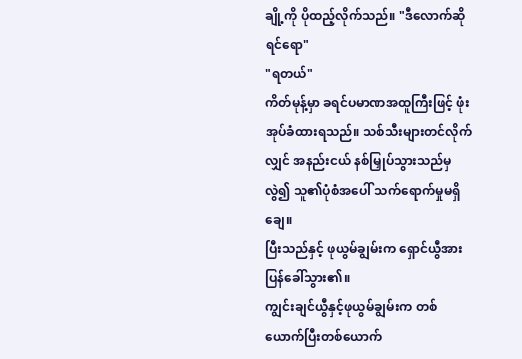ချို့ကို ပိုထည့်လိုက်သည်။ "ဒီလောက်ဆိုရင်ရော"
"ရတယ်"
ကိတ်မုန့်မှာ ခရင်ပမာဏအထူကြီးဖြင့် ဖုံးအုပ်ခံထားရသည်။ သစ်သီးများတင်လိုက်လျှင် အနည်းငယ် နစ်မြှုပ်သွားသည်မှလွဲ၍ သူ၏ပုံစံအပေါ် သက်ရောက်မှုမရှိချေ။
ပြီးသည်နှင့် ဖုယွမ်ချွမ်းက ရှောင်ယွီအား ပြန်ခေါ်သွား၏။
ကျွင်းချင်ယွီနှင့်ဖုယွမ်ချွမ်းက တစ်ယောက်ပြီးတစ်ယောက်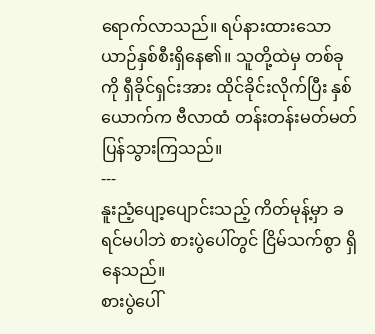ရောက်လာသည်။ ရပ်နားထားသော ယာဉ်နှစ်စီးရှိနေ၏။ သူတို့ထဲမှ တစ်ခုကို ရှီခိုင်ရှင်းအား ထိုင်ခိုင်းလိုက်ပြီး နှစ်ယောက်က ဗီလာထံ တန်းတန်းမတ်မတ် ပြန်သွားကြသည်။
---
နူးညံ့ပျော့ပျောင်းသည့် ကိတ်မုန့်မှာ ခရင်မပါဘဲ စားပွဲပေါ်တွင် ငြိမ်သက်စွာ ရှိနေသည်။
စားပွဲပေါ်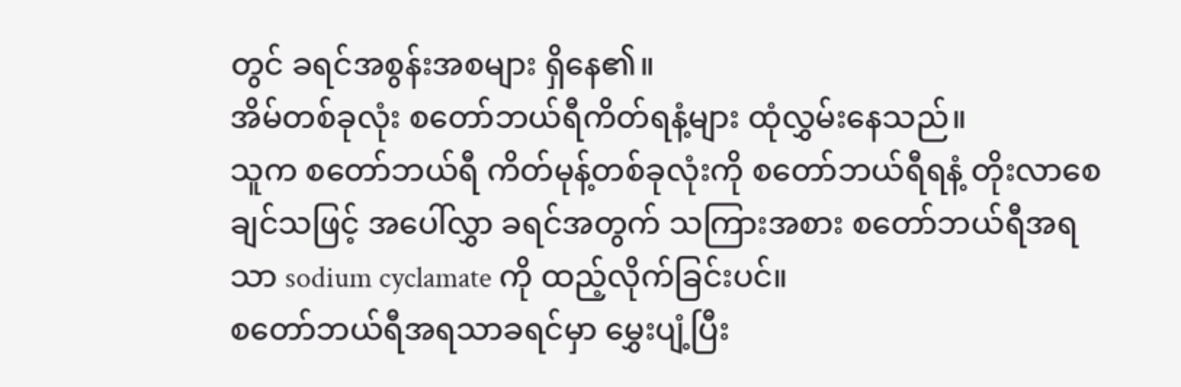တွင် ခရင်အစွန်းအစများ ရှိနေ၏။
အိမ်တစ်ခုလုံး စတော်ဘယ်ရီကိတ်ရနံ့များ ထုံလွှမ်းနေသည်။
သူက စတော်ဘယ်ရီ ကိတ်မုန့်တစ်ခုလုံးကို စတော်ဘယ်ရီရနံ့ တိုးလာစေချင်သဖြင့် အပေါ်လွှာ ခရင်အတွက် သကြားအစား စတော်ဘယ်ရီအရသာ sodium cyclamate ကို ထည့်လိုက်ခြင်းပင်။
စတော်ဘယ်ရီအရသာခရင်မှာ မွှေးပျံ့ပြီး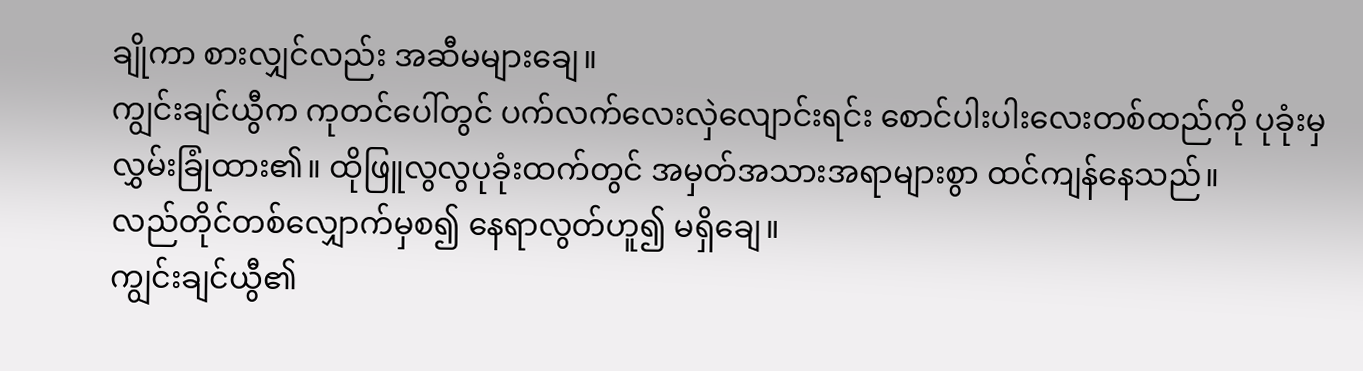ချိုကာ စားလျှင်လည်း အဆီမများချေ။
ကျွင်းချင်ယွီက ကုတင်ပေါ်တွင် ပက်လက်လေးလှဲလျောင်းရင်း စောင်ပါးပါးလေးတစ်ထည်ကို ပုခုံးမှလွှမ်းခြုံထား၏။ ထိုဖြူလွလွပုခုံးထက်တွင် အမှတ်အသားအရာများစွာ ထင်ကျန်နေသည်။
လည်တိုင်တစ်လျှောက်မှစ၍ နေရာလွတ်ဟူ၍ မရှိချေ။
ကျွင်းချင်ယွီ၏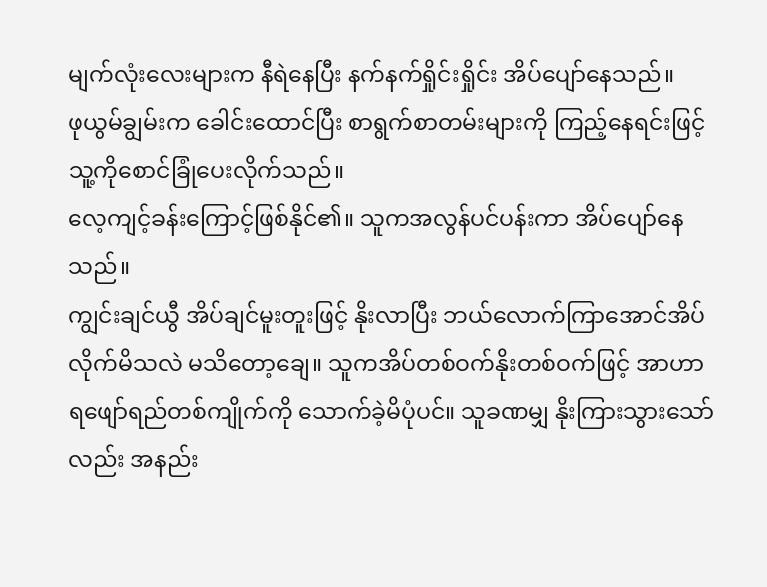မျက်လုံးလေးများက နီရဲနေပြီး နက်နက်ရှိုင်းရှိုင်း အိပ်ပျော်နေသည်။
ဖုယွမ်ချွမ်းက ခေါင်းထောင်ပြီး စာရွက်စာတမ်းများကို ကြည့်နေရင်းဖြင့် သူ့ကိုစောင်ခြုံပေးလိုက်သည်။
လေ့ကျင့်ခန်းကြောင့်ဖြစ်နိုင်၏။ သူကအလွန်ပင်ပန်းကာ အိပ်ပျော်နေသည်။
ကျွင်းချင်ယွီ အိပ်ချင်မူးတူးဖြင့် နိုးလာပြီး ဘယ်လောက်ကြာအောင်အိပ်လိုက်မိသလဲ မသိတော့ချေ။ သူကအိပ်တစ်ဝက်နိုးတစ်ဝက်ဖြင့် အာဟာရဖျော်ရည်တစ်ကျိုက်ကို သောက်ခဲ့မိပုံပင်။ သူခဏမျှ နိုးကြားသွားသော်လည်း အနည်း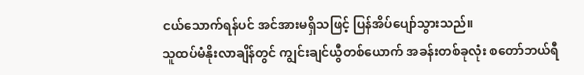ငယ်သောက်ရန်ပင် အင်အားမရှိသဖြင့် ပြန်အိပ်ပျော်သွားသည်။
သူထပ်မံနိုးလာချိန်တွင် ကျွင်းချင်ယွီတစ်ယောက် အခန်းတစ်ခုလုံး စတော်ဘယ်ရီ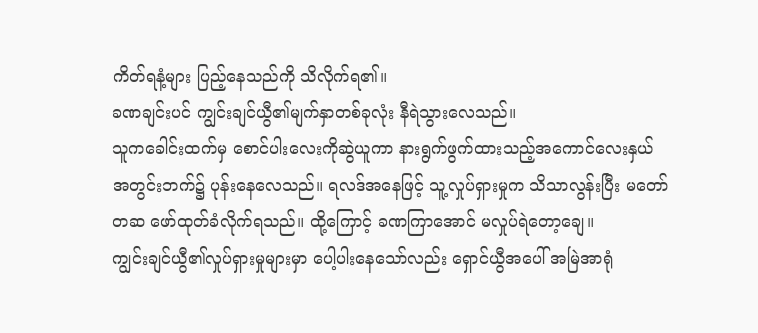ကိတ်ရနံ့များ ပြည့်နေသည်ကို သိလိုက်ရ၏။
ခဏချင်းပင် ကျွင်းချင်ယွီ၏မျက်နှာတစ်ခုလုံး နီရဲသွားလေသည်။
သူကခေါင်းထက်မှ စောင်ပါးလေးကိုဆွဲယူကာ နားရွက်ဖွက်ထားသည့်အကောင်လေးနှယ် အတွင်းဘက်၌ ပုန်းနေလေသည်။ ရလဒ်အနေဖြင့် သူ့လှုပ်ရှားမှုက သိသာလွန်းပြီး မတော်တဆ ဖော်ထုတ်ခံလိုက်ရသည်။ ထို့ကြောင့် ခဏကြာအောင် မလှုပ်ရဲတော့ချေ။
ကျွင်းချင်ယွီ၏လှုပ်ရှားမှုများမှာ ပေါ့ပါးနေသော်လည်း ရှောင်ယွီအပေါ် အမြဲအာရုံ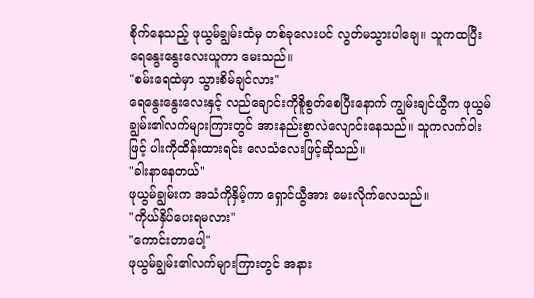စိုက်နေသည့် ဖုယွမ်ချွမ်းထံမှ တစ်ခုလေးပင် လွတ်မသွားပါချေ။ သူကထပြီး ရေနွေးနွေးလေးယူကာ မေးသည်။
"စမ်းရေထဲမှာ သွားစိမ်ချင်လား"
ရေနွေးနွေးလေးနှင့် လည်ချောင်းကိုစိူစွတ်စေပြီးနောက် ကျွမ်းချင်ယွီက ဖုယွမ်ချွမ်း၏လက်များကြားတွင် အားနည်းစွာလဲလျောင်းနေသည်။ သူကလက်ဝါးဖြင့် ပါးကိုထိန်းထားရင်း လေသံလေးဖြင့်ဆိုသည်။
"ခါးနာနေတယ်"
ဖုယွမ်ချွမ်းက အသံကိုနှိမ့်ကာ ရှောင်ယွီအား မေးလိုက်လေသည်။
"ကိုယ်နှိပ်ပေးရမလား"
"ကောင်းတာပေါ့"
ဖုယွမ်ချွမ်း၏လက်များကြားတွင် အနား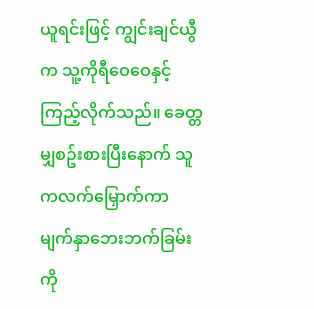ယူရင်းဖြင့် ကျွင်းချင်ယွီက သူ့ကိုရီဝေဝေနှင့်ကြည့်လိုက်သည်။ ခေတ္တမျှစဥ်းစားပြီးနောက် သူကလက်မြှောက်ကာ မျက်နှာဘေးဘက်ခြမ်းကို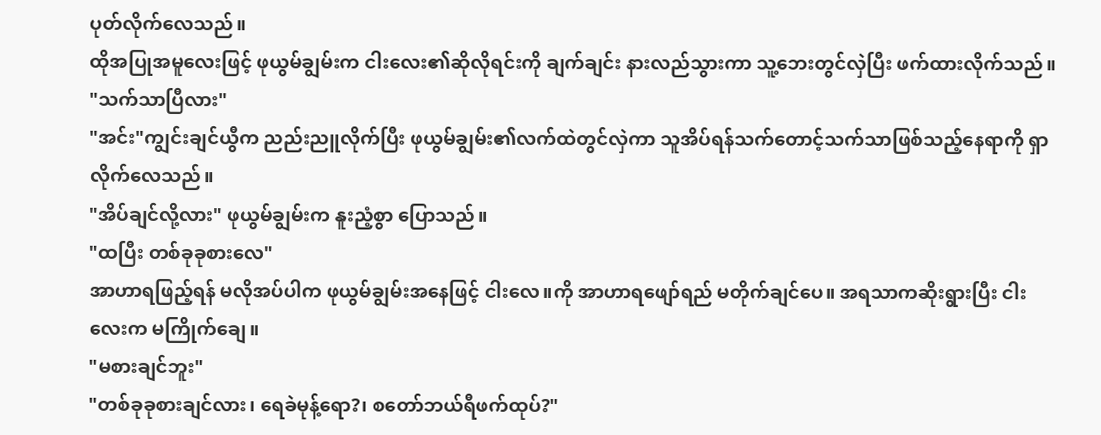ပုတ်လိုက်လေသည်။
ထိုအပြုအမူလေးဖြင့် ဖုယွမ်ချွမ်းက ငါးလေး၏ဆိုလိုရင်းကို ချက်ချင်း နားလည်သွားကာ သူ့ဘေးတွင်လှဲပြီး ဖက်ထားလိုက်သည်။
"သက်သာပြီလား"
"အင်း"ကျွင်းချင်ယွီက ညည်းညူလိုက်ပြီး ဖုယွမ်ချွမ်း၏လက်ထဲတွင်လှဲကာ သူအိပ်ရန်သက်တောင့်သက်သာဖြစ်သည့်နေရာကို ရှာလိုက်လေသည်။
"အိပ်ချင်လို့လား" ဖုယွမ်ချွမ်းက နူးညံ့စွာ ပြောသည်။
"ထပြီး တစ်ခုခုစားလေ"
အာဟာရဖြည့်ရန် မလိုအပ်ပါက ဖုယွမ်ချွမ်းအနေဖြင့် ငါးလေ။ကို အာဟာရဖျော်ရည် မတိုက်ချင်ပေ။ အရသာကဆိုးရွားပြီး ငါးလေးက မကြိုက်ချေ။
"မစားချင်ဘူး"
"တစ်ခုခုစားချင်လား၊ ရေခဲမုန့်ရော?၊ စတော်ဘယ်ရီဖက်ထုပ်?"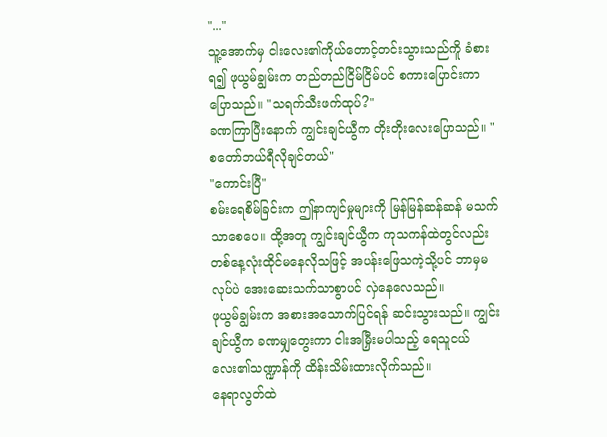"..."
သူ့အောက်မှ ငါးလေး၏ကိုယ်တောင့်တင်းသွားသည်ကိူ ခံစားရ၍ ဖုယွမ်ချွမ်းက တည်တည်ငြိမ်ငြိမ်ပင် စကားပြောင်းကာ ပြောသည်။ "သရက်သီးဖက်ထုပ်?"
ခဏကြာပြီးနောက် ကျွင်းချင်ယွီက တိုးတိုးလေးပြောသည်။ "စတော်ဘယ်ရီလိုချင်တယ်"
"ကောင်းပြီ"
စမ်းရေစိမ်ခြင်းက ဤနာကျင်မှုများကို မြန်မြန်ဆန်ဆန် မသက်သာစေပေ။ ထို့အတူ ကျွင်းချင်ယွီက ကုသကန်ထဲတွင်လည်း တစ်နေ့လုံးထိုင်မနေလိုသဖြင့် အပန်းဖြေသကဲ့သို့ပင် ဘာမှမလုပ်ပဲ အေးဆေးသက်သာစွာပင် လှဲနေလေသည်။
ဖုယွမ်ချွမ်းက အစားအသောက်ပြင်ရန် ဆင်းသွားသည်။ ကျွင်းချင်ယွီက ခဏမျှတွေးကာ ငါးအမြှီးမပါသည့် ရေသူငယ်လေး၏သဏ္ဍာန်ကို ထိန်းသိမ်းထားလိုက်သည်။
နေရာလွတ်ထဲ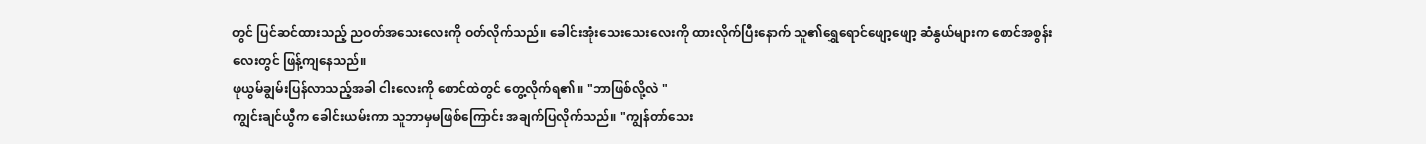တွင် ပြင်ဆင်ထားသည့် ညဝတ်အသေးလေးကို ဝတ်လိုက်သည်။ ခေါင်းအုံးသေးသေးလေးကို ထားလိုက်ပြီးနောက် သူ၏ရွှေရောင်ဖျော့ဖျော့ ဆံနွယ်များက စောင်အစွန်းလေးတွင် ဖြန့်ကျနေသည်။
ဖုယွမ်ချွမ်းပြန်လာသည့်အခါ ငါးလေးကို စောင်ထဲတွင် တွေ့လိုက်ရ၏။ "ဘာဖြစ်လို့လဲ "
ကျွင်းချင်ယွီက ခေါင်းယမ်းကာ သူဘာမှမဖြစ်ကြောင်း အချက်ပြလိုက်သည်။ "ကျွန်တာ်သေး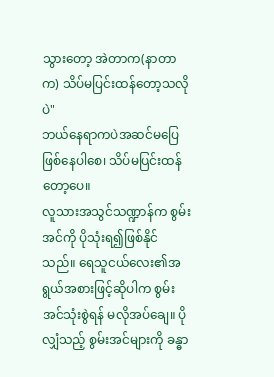သွားတော့ အဲတာက(နာတာက) သိပ်မပြင်းထန်တော့သလိုပဲ"
ဘယ်နေရာကပဲအဆင်မပြေဖြစ်နေပါစေ၊ သိပ်မပြင်းထန်တော့ပေ။
လူသားအသွင်သဏ္ဍာန်က စွမ်းအင်ကို ပိုသုံးရ၍ဖြစ်နိုင်သည်။ ရေသူငယ်လေး၏အရွယ်အစားဖြင့်ဆိုပါက စွမ်းအင်သုံးစွဲရန် မလိုအပ်ချေ။ ပိုလျှံသည့် စွမ်းအင်များကို ခန္ဓာ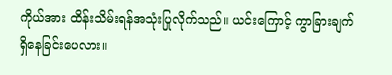ကိုယ်အား ထိန်းသိမ်းရန်အသုံးပြုလိုက်သည်။ ယင်းကြောင့် ကွာခြားချက်ရှိနေခြင်းပေလား။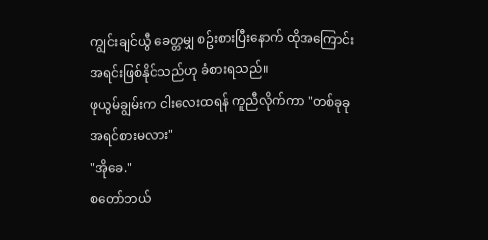ကျွင်းချင်ယွီ ခေတ္တမျှ စဥ်းစားပြီးနောက် ထိုအကြောင်းအရင်းဖြစ်နိုင်သည်ဟု ခံစားရသည်။
ဖုယွမ်ချွမ်းက ငါးလေးထရန် ကူညီလိုက်ကာ "တစ်ခုခုအရင်စားမလား"
"အိုခေ."
စတော်ဘယ်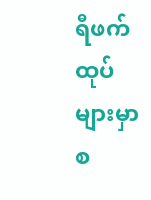ရီဖက်ထုပ်များမှာ စ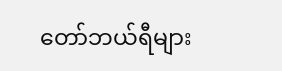တော်ဘယ်ရီများ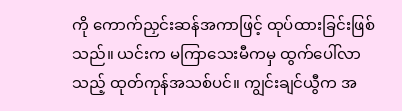ကို ကောက်ညှင်းဆန်အကာဖြင့် ထုပ်ထားခြင်းဖြစ်သည်။ ယင်းက မကြာသေးမီကမှ ထွက်ပေါ်လာသည့် ထုတ်ကုန်အသစ်ပင်။ ကျွင်းချင်ယွီက အ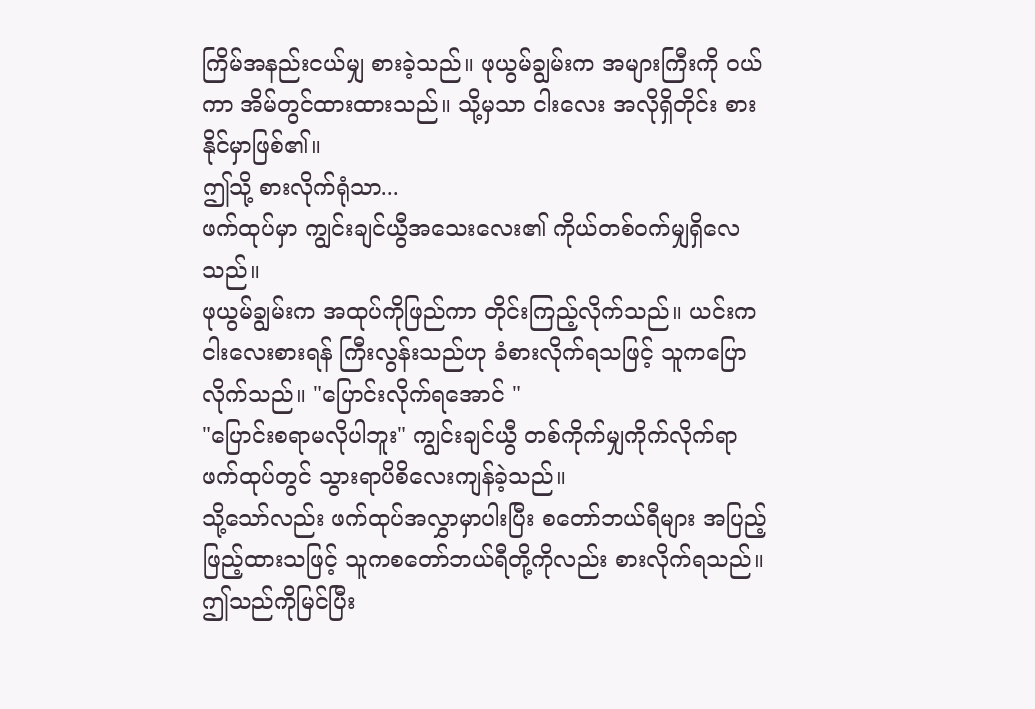ကြိမ်အနည်းငယ်မျှ စားခဲ့သည်။ ဖုယွမ်ချွမ်းက အများကြီးကို ဝယ်ကာ အိမ်တွင်ထားထားသည်။ သို့မှသာ ငါးလေး အလိုရှိတိုင်း စားနိုင်မှာဖြစ်၏။
ဤသို့ စားလိုက်ရုံသာ...
ဖက်ထုပ်မှာ ကျွင်းချင်ယွီအသေးလေး၏ ကိုယ်တစ်ဝက်မျှရှိလေသည်။
ဖုယွမ်ချွမ်းက အထုပ်ကိုဖြည်ကာ တိုင်းကြည့်လိုက်သည်။ ယင်းက ငါးလေးစားရန် ကြီးလွန်းသည်ဟု ခံစားလိုက်ရသဖြင့် သူကပြောလိုက်သည်။ "ပြောင်းလိုက်ရအောင် "
"ပြောင်းစရာမလိုပါဘူး" ကျွင်းချင်ယွီ တစ်ကိုက်မျှကိုက်လိုက်ရာ ဖက်ထုပ်တွင် သွားရာပိစိလေးကျန်ခဲ့သည်။
သို့သော်လည်း ဖက်ထုပ်အလွှာမှာပါးပြီး စတော်ဘယ်ရီများ အပြည့်ဖြည့်ထားသဖြင့် သူကစတော်ဘယ်ရီတို့ကိုလည်း စားလိုက်ရသည်။
ဤသည်ကိုမြင်ပြီး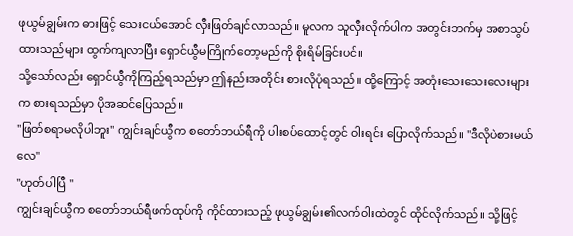ဖုယွမ်ချွမ်းက ဓားဖြင့် သေးငယ်အောင် လှီးဖြတ်ချင်လာသည်။ မူလက သူလှီးလိုက်ပါက အတွင်းဘက်မှ အစာသွပ်ထားသည်များ ထွက်ကျလာပြီး ရှောင်ယွီမကြိုက်တော့မည်ကို စိုးရိမ်ခြင်းပင်။
သို့သော်လည်း ရှောင်ယွီကိုကြည့်ရသည်မှာ ဤနည်းအတိုင်း စားလိုပုံရသည်။ ထို့ကြောင့် အတုံးသေးသေးလေးများက စားရသည်မှာ ပိုအဆင်ပြေသည်။
"ဖြတ်စရာမလိုပါဘူး" ကျွင်းချင်ယွီက စတော်ဘယ်ရီကို ပါးစပ်ထောင့်တွင် ဝါးရင်း ပြောလိုက်သည်။ "ဒီလိုပဲစားမယ်လေ"
"ဟုတ်ပါပြီ "
ကျွင်းချင်ယွီက စတော်ဘယ်ရီဖက်ထုပ်ကို ကိုင်ထားသည့် ဖုယွမ်ချွမ်း၏လက်ဝါးထဲတွင် ထိုင်လိုက်သည်။ သို့ဖြင့်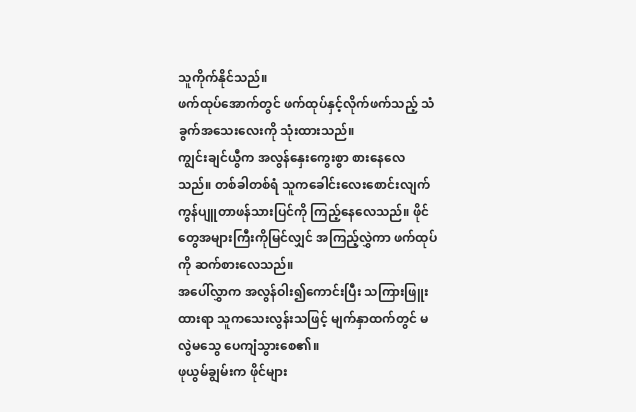သူကိုက်နိုင်သည်။
ဖက်ထုပ်အောက်တွင် ဖက်ထုပ်နှင့်လိုက်ဖက်သည့် သံခွက်အသေးလေးကို သုံးထားသည်။
ကျွင်းချင်ယွီက အလွန်နှေးကွေးစွာ စားနေလေသည်။ တစ်ခါတစ်ရံ သူကခေါင်းလေးစောင်းလျက် ကွန်ပျူတာဖန်သားပြင်ကို ကြည့်နေလေသည်။ ဖိုင်တွေအများကြီးကိုမြင်လျှင် အကြည့်လွှဲကာ ဖက်ထုပ်ကို ဆက်စားလေသည်။
အပေါ်လွှာက အလွန်ဝါး၍ကောင်းပြီး သကြားဖြူးထားရာ သူကသေးလွန်းသဖြင့် မျက်နှာထက်တွင် မလွဲမသွေ ပေကျံသွားစေ၏။
ဖုယွမ်ချွမ်းက ဖိုင်များ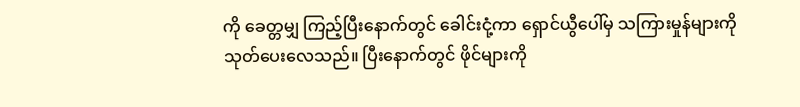ကို ခေတ္တမျှ ကြည့်ပြီးနောက်တွင် ခေါင်းငုံ့ကာ ရှောင်ယွီပေါ်မှ သကြားမှုန်များကို သုတ်ပေးလေသည်။ ပြီးနောက်တွင် ဖိုင်များကို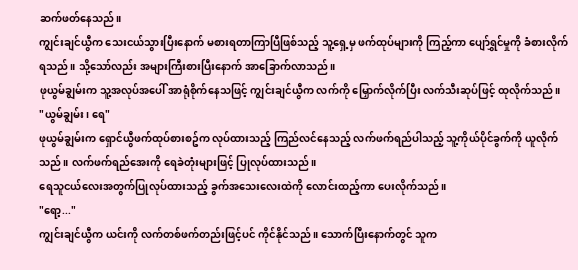ဆက်ဖတ်နေသည်။
ကျွင်းချင်ယွီက သေးငယ်သွားပြီးနောက် မစားရတာကြာပြီဖြစ်သည့် သူ့ရှေ့မှ ဖက်ထုပ်များကို ကြည့်ကာ ပျော်ရွှင်မှုကို ခံစားလိုက်ရသည်။ သို့သော်လည်း အများကြီးစားပြီးနောက် အာခြောက်လာသည်။
ဖုယွမ်ချွမ်းက သူ့အလုပ်အပေါ် အာရုံစိုက်နေသဖြင့် ကျွင်းချင်ယွီက လက်ကို မြှောက်လိုက်ပြီး လက်သီးဆုပ်ဖြင့် ထုလိုက်သည်။
"ယွမ်ချွမ်း၊ ရေ"
ဖုယွမ်ချွမ်းက ရှောင်ယွီဖက်ထုပ်စားစဥ်က လုပ်ထားသည့် ကြည်လင်နေသည့် လက်ဖက်ရည်ပါသည့် သူ့ကိုယ်ပိုင်ခွက်ကို ယူလိုက်သည်။ လက်ဖက်ရည်အေးကို ရေခဲတုံးများဖြင့် ပြုလုပ်ထားသည်။
ရေသူငယ်လေးအတွက်ပြုလုပ်ထားသည့် ခွက်အသေးလေးထဲကို လောင်းထည့်ကာ ပေးလိုက်သည်။
"ရော့..."
ကျွင်းချင်ယွီက ယင်းကို လက်တစ်ဖက်တည်းဖြင့်ပင် ကိုင်နိုင်သည်။ သောက်ပြီးနောက်တွင် သူက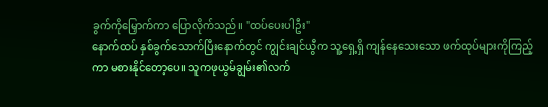ခွက်ကိုမြှောက်ကာ ပြောလိုက်သည်။ "ထပ်ပေးပါဦး"
နောက်ထပ် နှစ်ခွက်သောက်ပြီးနောက်တွင် ကျွင်းချင်ယွီက သူ့ရှေ့ရှိ ကျန်နေသေးသော ဖက်ထုပ်များကိုကြည့်ကာ မစားနိုင်တော့ပေ။ သူကဖုယွမ်ချွမ်း၏လက်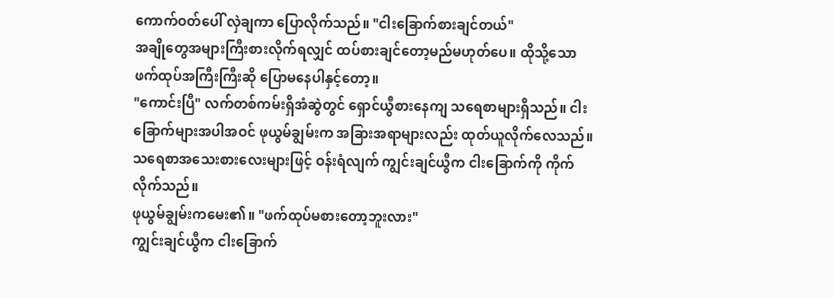ကောက်ဝတ်ပေါ် လှဲချကာ ပြောလိုက်သည်။ "ငါးခြောက်စားချင်တယ်"
အချိုတွေအများကြီးစားလိုက်ရလျှင် ထပ်စားချင်တော့မည်မဟုတ်ပေ။ ထိုသို့သော ဖက်ထုပ်အကြီးကြီးဆို ပြောမနေပါနှင့်တော့။
"ကောင်းပြီ" လက်တစ်ကမ်းရှိအံဆွဲတွင် ရှောင်ယွီစားနေကျ သရေစာများရှိသည်။ ငါးခြောက်များအပါအဝင် ဖုယွမ်ချွမ်းက အခြားအရာများလည်း ထုတ်ယူလိုက်လေသည်။
သရေစာအသေးစားလေးများဖြင့် ဝန်းရံလျက် ကျွင်းချင်ယွီက ငါးခြောက်ကို ကိုက်လိုက်သည်။
ဖုယွမ်ချွမ်းကမေး၏။ "ဖက်ထုပ်မစားတော့ဘူးလား"
ကျွင်းချင်ယွီက ငါးခြောက်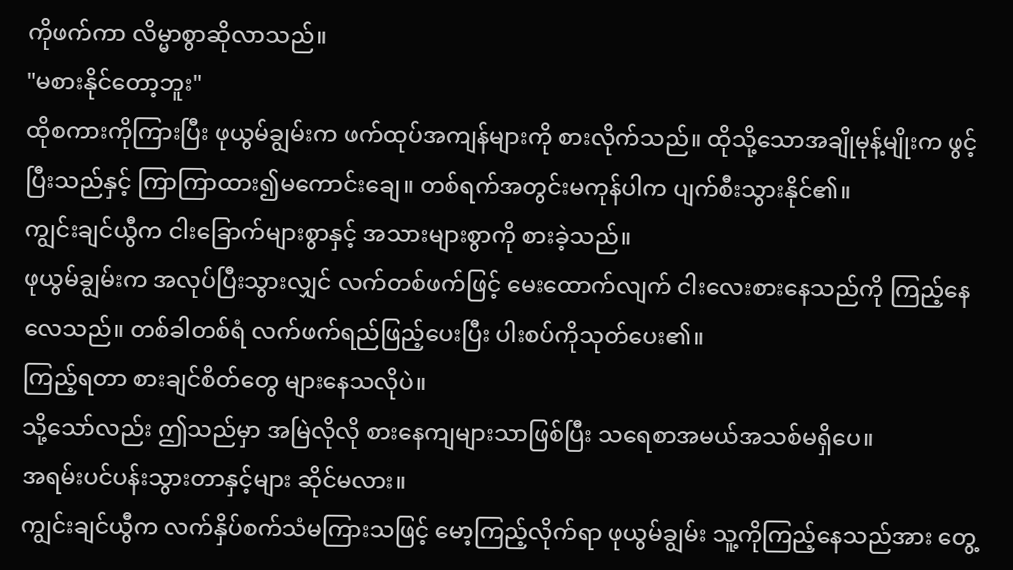ကိုဖက်ကာ လိမ္မာစွာဆိုလာသည်။
"မစားနိုင်တော့ဘူး"
ထိုစကားကိုကြားပြီး ဖုယွမ်ချွမ်းက ဖက်ထုပ်အကျန်များကို စားလိုက်သည်။ ထိုသို့သောအချိုမုန့်မျိုးက ဖွင့်ပြီးသည်နှင့် ကြာကြာထား၍မကောင်းချေ။ တစ်ရက်အတွင်းမကုန်ပါက ပျက်စီးသွားနိုင်၏။
ကျွင်းချင်ယွီက ငါးခြောက်များစွာနှင့် အသားများစွာကို စားခဲ့သည်။
ဖုယွမ်ချွမ်းက အလုပ်ပြီးသွားလျှင် လက်တစ်ဖက်ဖြင့် မေးထောက်လျက် ငါးလေးစားနေသည်ကို ကြည့်နေလေသည်။ တစ်ခါတစ်ရံ လက်ဖက်ရည်ဖြည့်ပေးပြီး ပါးစပ်ကိုသုတ်ပေး၏။
ကြည့်ရတာ စားချင်စိတ်တွေ များနေသလိုပဲ။
သို့သော်လည်း ဤသည်မှာ အမြဲလိုလို စားနေကျများသာဖြစ်ပြီး သရေစာအမယ်အသစ်မရှိပေ။
အရမ်းပင်ပန်းသွားတာနှင့်များ ဆိုင်မလား။
ကျွင်းချင်ယွီက လက်နှိပ်စက်သံမကြားသဖြင့် မော့ကြည့်လိုက်ရာ ဖုယွမ်ချွမ်း သူ့ကိုကြည့်နေသည်အား တွေ့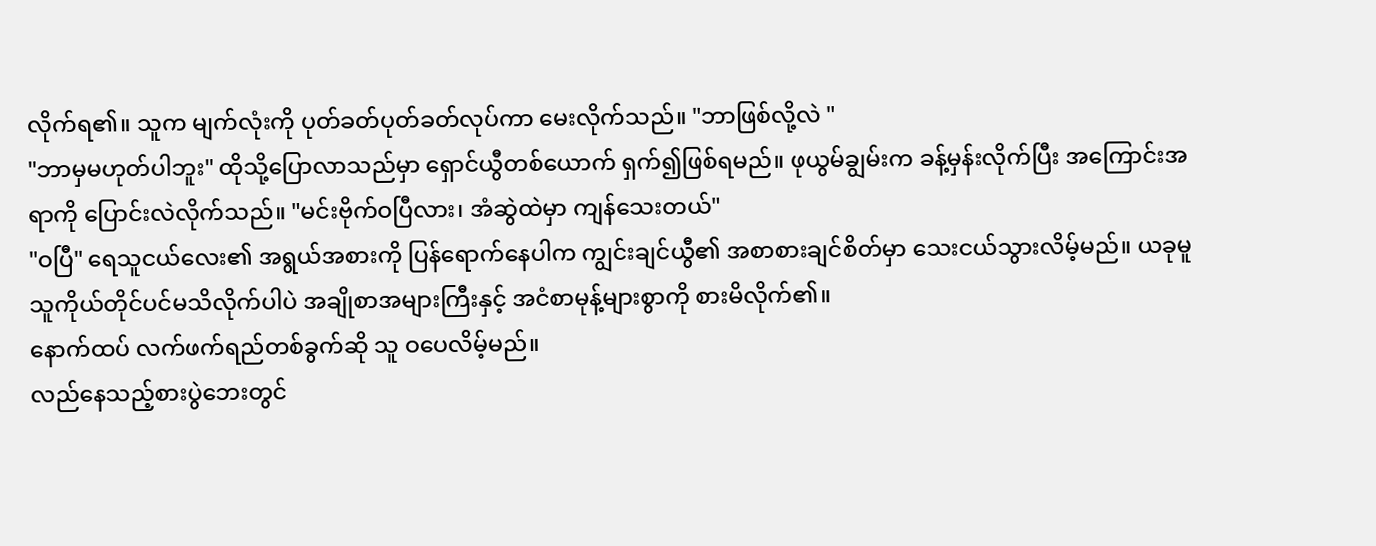လိုက်ရ၏။ သူက မျက်လုံးကို ပုတ်ခတ်ပုတ်ခတ်လုပ်ကာ မေးလိုက်သည်။ "ဘာဖြစ်လို့လဲ "
"ဘာမှမဟုတ်ပါဘူး" ထိုသို့ပြောလာသည်မှာ ရှောင်ယွီတစ်ယောက် ရှက်၍ဖြစ်ရမည်။ ဖုယွမ်ချွမ်းက ခန့်မှန်းလိုက်ပြီး အကြောင်းအရာကို ပြောင်းလဲလိုက်သည်။ "မင်းဗိုက်ဝပြီလား၊ အံဆွဲထဲမှာ ကျန်သေးတယ်"
"ဝပြီ" ရေသူငယ်လေး၏ အရွယ်အစားကို ပြန်ရောက်နေပါက ကျွင်းချင်ယွီ၏ အစာစားချင်စိတ်မှာ သေးငယ်သွားလိမ့်မည်။ ယခုမူ သူကိုယ်တိုင်ပင်မသိလိုက်ပါပဲ အချိုစာအများကြီးနှင့် အငံစာမုန့်များစွာကို စားမိလိုက်၏။
နောက်ထပ် လက်ဖက်ရည်တစ်ခွက်ဆို သူ ဝပေလိမ့်မည်။
လည်နေသည့်စားပွဲဘေးတွင်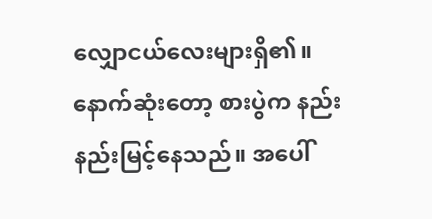လျှောငယ်လေးများရှိ၏။ နောက်ဆုံးတော့ စားပွဲက နည်းနည်းမြင့်နေသည်။ အပေါ်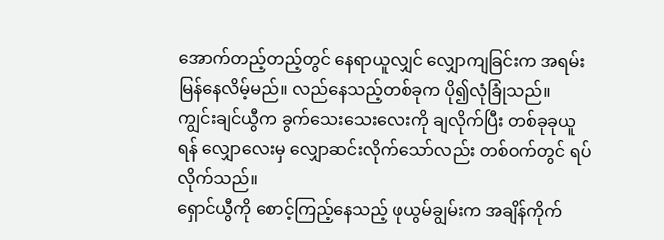အောက်တည့်တည့်တွင် နေရာယူလျှင် လျှောကျခြင်းက အရမ်းမြန်နေလိမ့်မည်။ လည်နေသည့်တစ်ခုက ပို၍လုံခြုံသည်။
ကျွင်းချင်ယွီက ခွက်သေးသေးလေးကို ချလိုက်ပြီး တစ်ခုခုယူရန် လျှောလေးမှ လျှောဆင်းလိုက်သော်လည်း တစ်ဝက်တွင် ရပ်လိုက်သည်။
ရှောင်ယွီကို စောင့်ကြည့်နေသည့် ဖုယွမ်ချွမ်းက အချိန်ကိုက်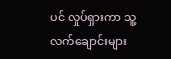ပင် လှုပ်ရှားကာ သူ့လက်ချောင်းများ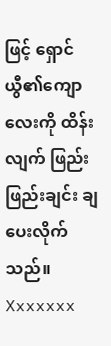ဖြင့် ရှောင်ယွီ၏ကျောလေးကို ထိန်းလျက် ဖြည်းဖြည်းချင်း ချပေးလိုက်သည်။
Xxxxxxx